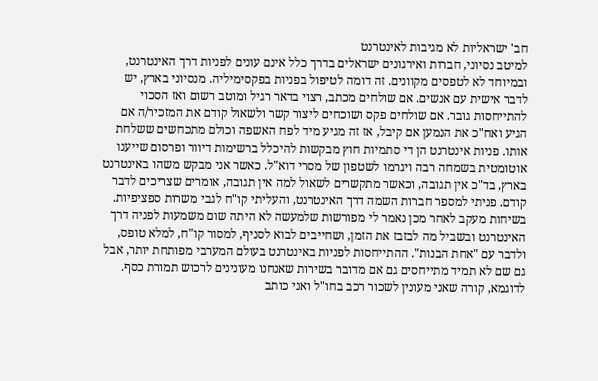חב' ישראליות לא מגיבות לאינטרנט
למיטב נסיוני, חברות ואירגונים ישראלים בדרך כלל אינם עונים לפניות דרך האינטרנט, ובמיוחד לא לטפסים מקוונים. זה דומה לטיפול בפניות בפקסימיליה. מנסיוני בארץ, יש לדבר אישית עם אנשים. אם שולחים מכתב, רצוי בדאר רגיל ומוטב רשום ואז הסכוי להתייחסות גובר. אם שולחים פקס ושוכחים ליצור קשר ולשאול קודם את המזכיר/ה אם הגיע ואח"כ את הנמען אם קיבל, אז זה מגיע מיד לפח האשפה וכולם מתכחשים ששלחת אותו. פניות אינטרנט הן די סתמיות חוץ מבקשות להיכלל ברשימות דיוור ופרסום שייענו אוטומטית בשמחה רבה ויגרמו לשטפון של מסרי דוא"ל. כאשר אני מבקש משהו באינטרנט בארץ, בד"כ אין תגובה, וכאשר מתקשרים לשאול למה אין תגובה, אומרים שצריכים לדבר קודם. פניתי למספר חברות השמה דרך האינטרנט, והעליתי קו"ח לגבי משרות ספציפיות. בשיחות מעקב לאחר מכן נאמר לי מפורשות שלמעשה לא היתה שום משמעות לפניה דרך האינטרנט ובשביל מה לבזבז את הזמן, ושחייבים לבוא לסניף, למסור קו"ח, למלא טופס, ולדבר עם "אחת הבנות". ההתייחסות לפניות באינטרנט בעולם המערבי מפותחת יותר, אבל גם שם לא תמיד מתייחסים גם אם מדובר בשירות שאנחנו מעונינים לרכוש תמורת כסף. לדוגמא, קורה שאני מעונין לשכור רכב בחו"ל ואני כותב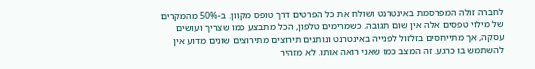לחברה זולה המפרסמת באינטרנט ושולח את כל הפרטים דרך טופס מקוון. ב-50% מהמקרים של מילוי טפסים אלה אין שום תגובה. כשמרימים טלפון, הכל מתבצע כמו שצריך ועושים עסקה, אך מתייחסים בזלזול לפנייה באינטרנט ונותנים תירוצים מתירוצים שונים מדוע אין להשתמש בו כרגע. זה המצב כמו שאני רואה אותו. לא מזהיר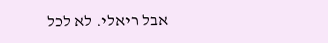אבל ריאלי. לא לכל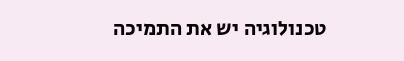טכנולוגיה יש את התמיכה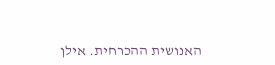האנושית ההכרחית. אילן